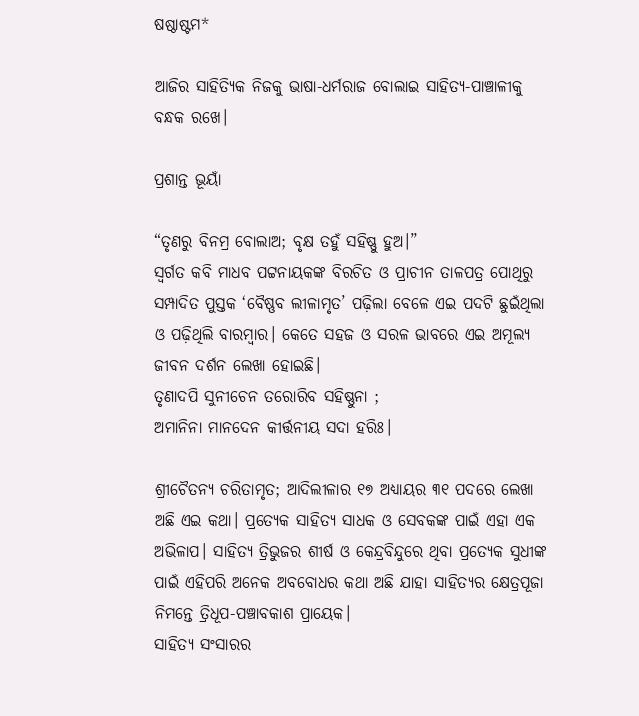ଷଷ୍ଠାଷ୍ଟମ*

ଆଜିର ସାହିତ୍ୟିକ ନିଜକୁ ଭାଷା-ଧର୍ମରାଜ ବୋଲାଇ ସାହିତ୍ୟ-ପାଞ୍ଚାଳୀକୁ ବନ୍ଧକ ରଖେ।

ପ୍ରଶାନ୍ତ ଭୂୟାଁ

“ତୃଣରୁ ବିନମ୍ର ବୋଲାଅ; ବୃକ୍ଷ ତହୁଁ ସହିଷ୍ଣୁ ହୁଅ।”
ସ୍ୱର୍ଗତ କବି ମାଧବ ପଟ୍ଟନାୟକଙ୍କ ବିରଚିତ ଓ ପ୍ରାଚୀନ ତାଳପତ୍ର ପୋଥିରୁ ସମ୍ପାଦିତ ପୁସ୍ତକ ‘ବୈଷ୍ଣବ ଲୀଳାମୃତ’ ପଢ଼ିଲା ବେଳେ ଏଇ ପଦଟି ଛୁଇଁଥିଲା ଓ ପଢ଼ିଥିଲି ବାରମ୍ବାର। କେତେ ସହଜ ଓ ସରଳ ଭାବରେ ଏଇ ଅମୂଲ୍ୟ ଜୀବନ ଦର୍ଶନ ଲେଖା ହୋଇଛି।
ତୃଣାଦପି ସୁନୀଚେନ ତରୋରିବ ସହିଷ୍ଣୁନା ;
ଅମାନିନା ମାନଦେନ କୀର୍ତ୍ତନୀୟ ସଦା ହରିଃ।

ଶ୍ରୀଚୈତନ୍ୟ ଚରିତାମୃତ; ଆଦିଲୀଳାର ୧୭ ଅଧ୍ୟାୟର ୩୧ ପଦରେ ଲେଖା ଅଛି ଏଇ କଥା। ପ୍ରତ୍ୟେକ ସାହିତ୍ୟ ସାଧକ ଓ ସେବକଙ୍କ ପାଇଁ ଏହା ଏକ ଅଭିଳାପ। ସାହିତ୍ୟ ତ୍ରିଭୁଜର ଶୀର୍ଷ ଓ କେନ୍ଦ୍ରବିନ୍ଦୁରେ ଥିବା ପ୍ରତ୍ୟେକ ସୁଧୀଙ୍କ ପାଇଁ ଏହିପରି ଅନେକ ଅବବୋଧର କଥା ଅଛି ଯାହା ସାହିତ୍ୟର କ୍ଷେତ୍ରପୂଜା ନିମନ୍ତେ ତ୍ରିଧୂପ-ପଞ୍ଚାବକାଶ ପ୍ରାୟେକ।
ସାହିତ୍ୟ ସଂସାରର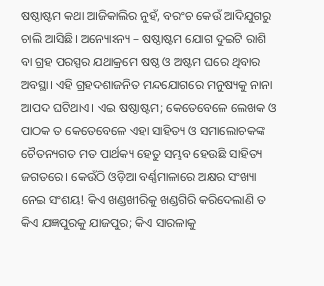ଷଷ୍ଠାଷ୍ଟମ କଥା ଆଜିକାଲିର ନୁହଁ, ବରଂଚ କେଉଁ ଆଦିଯୁଗରୁ ଚାଲି ଆସିଛି। ଅନ୍ୟୋଽନ୍ୟ – ଷଷ୍ଠାଷ୍ଟମ ଯୋଗ ଦୁଇଟି ରାଶି ବା ଗ୍ରହ ପରସ୍ପର ଯଥାକ୍ରମେ ଷଷ୍ଠ ଓ ଅଷ୍ଟମ ଘରେ ଥିବାର ଅବସ୍ଥା। ଏହି ଗ୍ରହଦଶାଜନିତ ମନ୍ଦଯୋଗରେ ମନୁଷ୍ୟକୁ ନାନା ଆପଦ ଘଟିଥାଏ। ଏଇ ଷଷ୍ଠାଷ୍ଟମ; କେତେବେଳେ ଲେଖକ ଓ ପାଠକ ତ କେତେବେଳେ ଏହା ସାହିତ୍ୟ ଓ ସମାଲୋଚକଙ୍କ ଚୈତନ୍ୟଗତ ମତ ପାର୍ଥକ୍ୟ ହେତୁ ସମ୍ଭବ ହେଉଛି ସାହିତ୍ୟ ଜଗତରେ। କେଉଁଠି ଓଡ଼ିଆ ବର୍ଣ୍ଣମାଳାରେ ଅକ୍ଷର ସଂଖ୍ୟା ନେଇ ସଂଶୟ! କିଏ ଖଣ୍ଡଖୀରିକୁ ଖଣ୍ଡଗିରି କରିଦେଲାଣି ତ କିଏ ଯଜ୍ଞପୁରକୁ ଯାଜପୁର; କିଏ ସାରଳାକୁ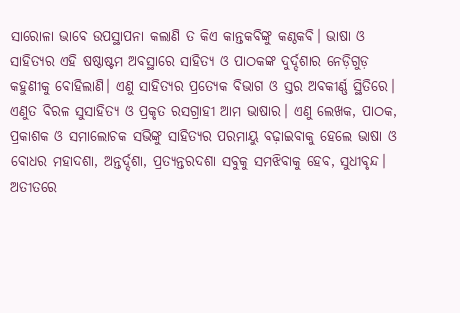ସାରୋଳା ଭାବେ ଉପସ୍ଥାପନା କଲାଣି ତ କିଏ କାନ୍ତକବିଙ୍କୁ କଣ୍ଠକବି। ଭାଷା ଓ ସାହିତ୍ୟର ଏହି ଷଷ୍ଠାଷ୍ଟମ ଅବସ୍ଥାରେ ସାହିତ୍ୟ ଓ ପାଠକଙ୍କ ଦୁର୍ଦ୍ଦଶାର ନେଡ଼ିଗୁଡ଼ କହୁଣୀକୁ ବୋହିଲାଣି। ଏଣୁ ସାହିତ୍ୟର ପ୍ରତ୍ୟେକ ବିଭାଗ ଓ ସ୍ତର ଅବକୀର୍ଣ୍ଣ ସ୍ଥିତିରେ। ଏଣୁତ ବିରଳ ସୁସାହିତ୍ୟ ଓ ପ୍ରକୃତ ରସଗ୍ରାହୀ ଆମ ଭାଷାର। ଏଣୁ ଲେଖକ, ପାଠକ, ପ୍ରକାଶକ ଓ ସମାଲୋଚକ ସଭିଙ୍କୁ ସାହିତ୍ୟର ପରମାୟୁ ବଢ଼ାଇବାକୁ ହେଲେ ଭାଷା ଓ ବୋଧର ମହାଦଶା, ଅନ୍ତର୍ଦ୍ଦଶା, ପ୍ରତ୍ୟନ୍ତରଦଶା ସବୁକୁ ସମଝିବାକୁ ହେବ, ସୁଧୀବୃନ୍ଦ।
ଅତୀତରେ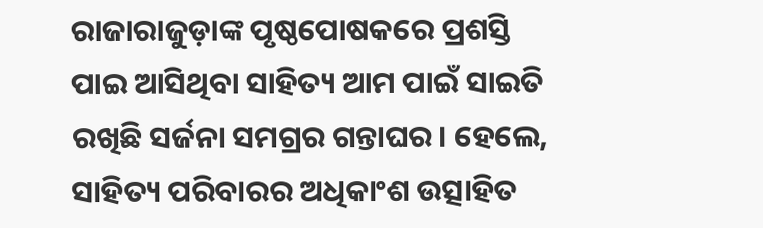ରାଜାରାଜୁଡ଼ାଙ୍କ ପୃଷ୍ଠପୋଷକରେ ପ୍ରଶସ୍ତି ପାଇ ଆସିଥିବା ସାହିତ୍ୟ ଆମ ପାଇଁ ସାଇତି ରଖିଛି ସର୍ଜନା ସମଗ୍ରର ଗନ୍ତାଘର। ହେଲେ, ସାହିତ୍ୟ ପରିବାରର ଅଧିକାଂଶ ଉତ୍ସାହିତ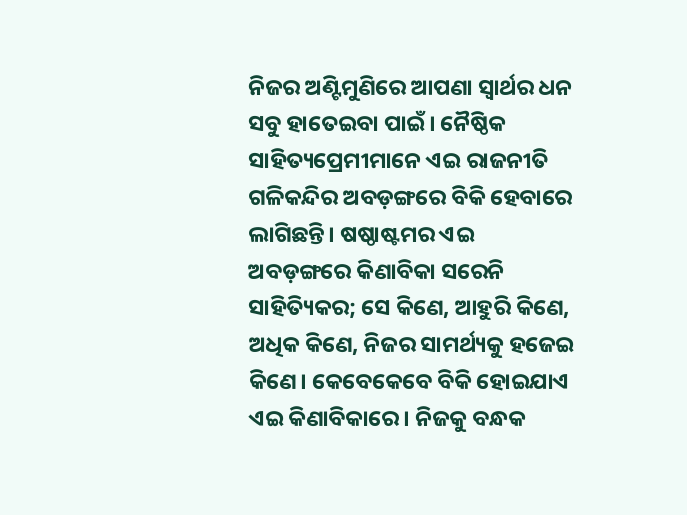ନିଜର ଅଣ୍ଟିମୁଣିରେ ଆପଣା ସ୍ୱାର୍ଥର ଧନ ସବୁ ହାତେଇବା ପାଇଁ। ନୈଷ୍ଠିକ ସାହିତ୍ୟପ୍ରେମୀମାନେ ଏଇ ରାଜନୀତି ଗଳିକନ୍ଦିର ଅବଡ଼ଙ୍ଗରେ ବିକି ହେବାରେ ଲାଗିଛନ୍ତି। ଷଷ୍ଠାଷ୍ଟମର ଏଇ ଅବଡ଼ଙ୍ଗରେ କିଣାବିକା ସରେନି ସାହିତ୍ୟିକର; ସେ କିଣେ, ଆହୁରି କିଣେ, ଅଧିକ କିଣେ, ନିଜର ସାମର୍ଥ୍ୟକୁ ହଜେଇ କିଣେ। କେବେକେବେ ବିକି ହୋଇଯାଏ ଏଇ କିଣାବିକାରେ। ନିଜକୁ ବନ୍ଧକ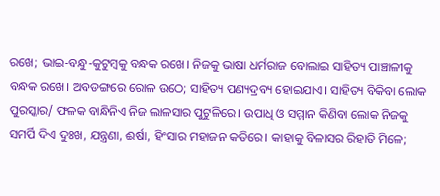ରଖେ; ଭାଇ-ବନ୍ଧୁ-କୁଟୁମ୍ବକୁ ବନ୍ଧକ ରଖେ। ନିଜକୁ ଭାଷା ଧର୍ମରାଜ ବୋଲାଇ ସାହିତ୍ୟ ପାଞ୍ଚାଳୀକୁ ବନ୍ଧକ ରଖେ। ଅବଡଙ୍ଗରେ ରୋଳ ଉଠେ; ସାହିତ୍ୟ ପଣ୍ୟଦ୍ରବ୍ୟ ହୋଇଯାଏ। ସାହିତ୍ୟ ବିକିବା ଲୋକ ପୁରସ୍କାର/ ଫଳକ ବାନ୍ଧିନିଏ ନିଜ ଲାଳସାର ପୁଟୁଳିରେ। ଉପାଧି ଓ ସମ୍ମାନ କିଣିବା ଲୋକ ନିଜକୁ ସମର୍ପି ଦିଏ ଦୁଃଖ, ଯନ୍ତ୍ରଣା, ଈର୍ଷା, ହିଂସାର ମହାଜନ କତିରେ। କାହାକୁ ବିଳାସର ରିହାତି ମିଳେ;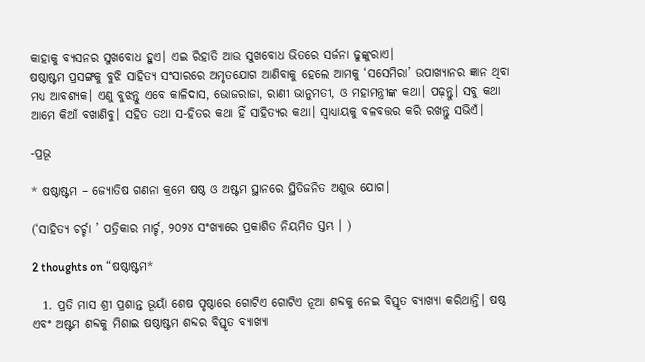କାହାକୁ ବ୍ୟସନର ସୁଖବୋଧ ହୁଏ। ଏଇ ରିହାତି ଆଉ ସୁଖବୋଧ ଭିତରେ ସର୍ଜନା ଢୁଙ୍କୁରାଏ।
ଷଷ୍ଠାଷ୍ଟମ ପ୍ରସଙ୍ଗକୁ ବୁଝି ସାହିତ୍ୟ ସଂସାରରେ ଅମୃତଯୋଗ ଆଣିବାକୁ ହେଲେ ଆମକୁ ‘ସସେମିରା’ ଉପାଖ୍ୟାନର ଜ୍ଞାନ ଥିବା ମଧ୍ୟ ଆବଶ୍ୟକ। ଏଣୁ ବୁଝନ୍ତୁ ଏବେ କାଳିଦାସ, ଭୋଜରାଜା, ରାଣୀ ଭାନୁମତୀ, ଓ ମହାମନ୍ତ୍ରୀଙ୍କ କଥା। ପଢ଼ନ୍ତୁ। ସବୁ କଥା ଆମେ କିଆଁ ବଖାଣିବୁ। ସହିତ ତଥା ସ-ହିତର କଥା ହିଁ ସାହିତ୍ୟର କଥା। ସ୍ୱାଧ୍ୟାୟକୁ ବଳବତ୍ତର କରି ରଖନ୍ତୁ ସଭିଏଁ।

-ପ୍ରଭୂ

* ଷଷ୍ଠାଷ୍ଟମ – ଜ୍ୟୋତିଷ ଗଣନା କ୍ରମେ ଷଷ୍ଠ ଓ ଅଷ୍ଟମ ସ୍ଥାନରେ ସ୍ଥିତିଜନିତ ଅଶୁଭ ଯୋଗ।

(‘ସାହିତ୍ୟ ଚର୍ଚ୍ଚା ’ ପତ୍ରିକାର ମାର୍ଚ୍ଚ, ୨୦୨୪ ସଂଖ୍ୟାରେ ପ୍ରକାଶିତ ନିୟମିତ ସ୍ତମ୍ଭ । )

2 thoughts on “ଷଷ୍ଠାଷ୍ଟମ*

  1. ପ୍ରତି ମାସ ଶ୍ରୀ ପ୍ରଶାନ୍ତ ଭୂୟାଁ ଶେଷ ପୃଷ୍ଠାରେ ଗୋଟିଏ ଗୋଟିଏ ନୂଆ ଶବ୍ଦକୁ ନେଇ ବିସ୍ତୃତ ବ୍ୟାଖ୍ୟା କରିଥାନ୍ତି। ଷଷ୍ଠ ଏବଂ ଅଷ୍ଟମ ଶବ୍ଦକୁ ମିଶାଇ ଷଷ୍ଠାଷ୍ଟମ ଶବ୍ଦର ବିସ୍ତୃତ ବ୍ୟାଖ୍ୟା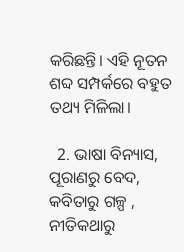କରିଛନ୍ତି। ଏହି ନୂତନ ଶବ୍ଦ ସମ୍ପର୍କରେ ବହୁତ ତଥ୍ୟ ମିଳିଲା।

  2. ଭାଷା ବିନ୍ୟାସ, ପୂରାଣରୁ ବେଦ, କବିତାରୁ ଗଳ୍ପ , ନୀତିକଥାରୁ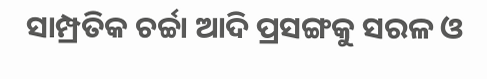ସାମ୍ପ୍ରତିକ ଚର୍ଚ୍ଚା ଆଦି ପ୍ରସଙ୍ଗକୁ ସରଳ ଓ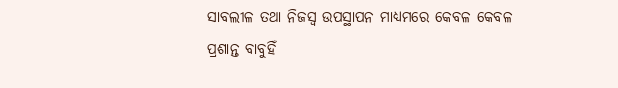ସାବଲୀଳ ତଥା ନିଜସ୍ୱ ଉପସ୍ଥାପନ ମାଧ୍ୟମରେ କେବଳ କେବଳ ପ୍ରଶାନ୍ତ ବାବୁହିଁ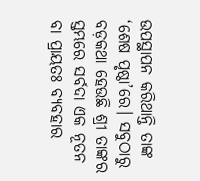ଉପସ୍ଥାପନ କରିଥାନ୍ତି ତାଙ୍କ ‘ଶେଷ ପୃଷ୍ଠା’ରେ। ସବୁଠାରୁ ବଡ଼କଥା ହେଉଛି ଶ୍ରୀ ତାଙ୍କର ସ୍ତମ୍ଭରେ ସର୍ବଦା ଏକ ନୂତନ ବା ପ୍ରାୟତଃ ବ୍ୟବହାର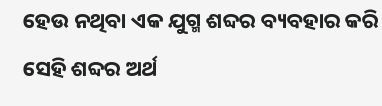ହେଉ ନଥିବା ଏକ ଯୁଗ୍ମ ଶବ୍ଦର ବ୍ୟବହାର କରି ସେହି ଶବ୍ଦର ଅର୍ଥ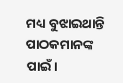ମଧ୍ୟ ବୁଝାଇଥାନ୍ତି ପାଠକମାନଙ୍କ ପାଇଁ।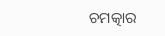ଚମତ୍କାର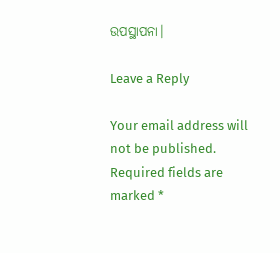ଉପସ୍ଥାପନା।

Leave a Reply

Your email address will not be published. Required fields are marked *